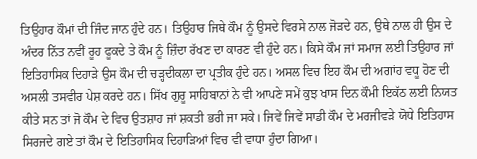ਤਿਉਹਾਰ ਕੌਮਾਂ ਦੀ ਜਿੰਦ ਜਾਨ ਹੁੰਦੇ ਹਨ। ਤਿਉਹਾਰ ਜਿਥੇ ਕੌਮ ਨੂੰ ਉਸਦੇ ਵਿਰਸੇ ਨਾਲ ਜੋੜਦੇ ਹਨ, ਉਥੇ ਨਾਲ ਹੀ ਉਸ ਦੇ ਅੰਦਰ ਨਿੱਤ ਨਵੀਂ ਰੂਹ ਫੂਕਦੇ ਤੇ ਕੌਮ ਨੂੰ ਜ਼ਿੰਦਾ ਰੱਖਣ ਦਾ ਕਾਰਣ ਵੀ ਹੁੰਦੇ ਹਨ। ਕਿਸੇ ਕੌਮ ਜਾਂ ਸਮਾਜ ਲਈ ਤਿਉਹਾਰ ਜਾਂ ਇਤਿਹਾਸਿਕ ਦਿਹਾੜੇ ਉਸ ਕੌਮ ਦੀ ਚੜ੍ਹਦੀਕਲਾ ਦਾ ਪ੍ਰਤੀਕ ਹੁੰਦੇ ਹਨ। ਅਸਲ ਵਿਚ ਇਹ ਕੌਮ ਦੀ ਅਗਾਂਹ ਵਧੂ ਹੋਣ ਦੀ ਅਸਲੀ ਤਸਵੀਰ ਪੇਸ਼ ਕਰਦੇ ਹਨ। ਸਿੱਖ ਗੁਰੂ ਸਾਹਿਬਾਨਾਂ ਨੇ ਵੀ ਆਪਣੇ ਸਮੇਂ ਕੁਝ ਖਾਸ ਦਿਨ ਕੌਮੀ ਇਕੱਠ ਲਈ ਨਿਯਤ ਕੀਤੇ ਸਨ ਤਾਂ ਜੋ ਕੌਮ ਦੇ ਵਿਚ ਉਤਸ਼ਾਹ ਜਾਂ ਸ਼ਕਤੀ ਭਰੀ ਜਾ ਸਕੇ। ਜਿਵੇਂ ਜਿਵੇਂ ਸਾਡੀ ਕੌਮ ਦੇ ਮਰਜੀਵੜੇ ਯੋਧੇ ਇਤਿਹਾਸ ਸਿਰਜਦੇ ਗਏ ਤਾਂ ਕੌਮ ਦੇ ਇਤਿਹਾਸਿਕ ਦਿਹਾੜਿਆਂ ਵਿਚ ਵੀ ਵਾਧਾ ਹੁੰਦਾ ਗਿਆ।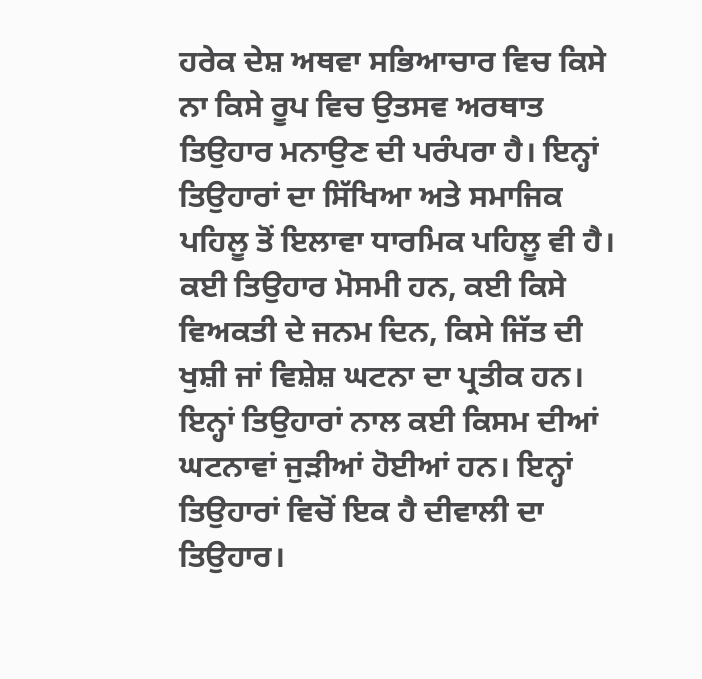ਹਰੇਕ ਦੇਸ਼ ਅਥਵਾ ਸਭਿਆਚਾਰ ਵਿਚ ਕਿਸੇ ਨਾ ਕਿਸੇ ਰੂਪ ਵਿਚ ਉਤਸਵ ਅਰਥਾਤ ਤਿਉਹਾਰ ਮਨਾਉਣ ਦੀ ਪਰੰਪਰਾ ਹੈ। ਇਨ੍ਹਾਂ ਤਿਉਹਾਰਾਂ ਦਾ ਸਿੱਖਿਆ ਅਤੇ ਸਮਾਜਿਕ ਪਹਿਲੂ ਤੋਂ ਇਲਾਵਾ ਧਾਰਮਿਕ ਪਹਿਲੂ ਵੀ ਹੈ। ਕਈ ਤਿਉਹਾਰ ਮੋਸਮੀ ਹਨ, ਕਈ ਕਿਸੇ ਵਿਅਕਤੀ ਦੇ ਜਨਮ ਦਿਨ, ਕਿਸੇ ਜਿੱਤ ਦੀ ਖੁਸ਼ੀ ਜਾਂ ਵਿਸ਼ੇਸ਼ ਘਟਨਾ ਦਾ ਪ੍ਰਤੀਕ ਹਨ।
ਇਨ੍ਹਾਂ ਤਿਉਹਾਰਾਂ ਨਾਲ ਕਈ ਕਿਸਮ ਦੀਆਂ ਘਟਨਾਵਾਂ ਜੁੜੀਆਂ ਹੋਈਆਂ ਹਨ। ਇਨ੍ਹਾਂ ਤਿਉਹਾਰਾਂ ਵਿਚੋਂ ਇਕ ਹੈ ਦੀਵਾਲੀ ਦਾ ਤਿਉਹਾਰ।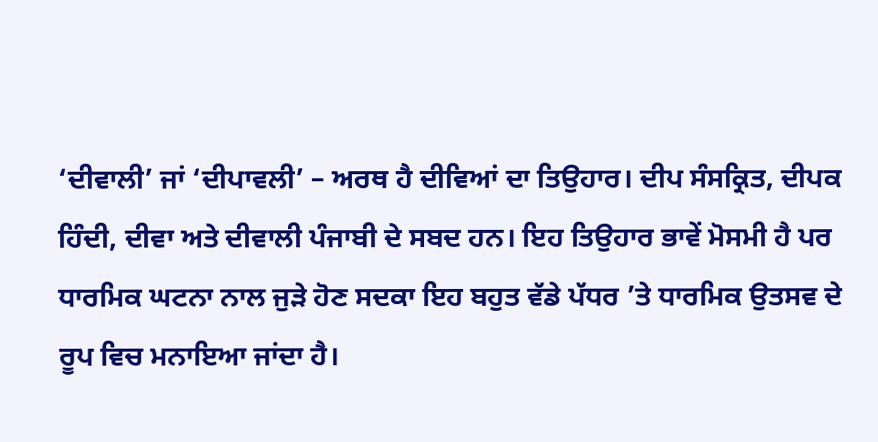‘ਦੀਵਾਲੀ’ ਜਾਂ ‘ਦੀਪਾਵਲੀ’ – ਅਰਥ ਹੈ ਦੀਵਿਆਂ ਦਾ ਤਿਉਹਾਰ। ਦੀਪ ਸੰਸਕ੍ਰਿਤ, ਦੀਪਕ ਹਿੰਦੀ, ਦੀਵਾ ਅਤੇ ਦੀਵਾਲੀ ਪੰਜਾਬੀ ਦੇ ਸਬਦ ਹਨ। ਇਹ ਤਿਉਹਾਰ ਭਾਵੇਂ ਮੋਸਮੀ ਹੈ ਪਰ ਧਾਰਮਿਕ ਘਟਨਾ ਨਾਲ ਜੁੜੇ ਹੋਣ ਸਦਕਾ ਇਹ ਬਹੁਤ ਵੱਡੇ ਪੱਧਰ ’ਤੇ ਧਾਰਮਿਕ ਉਤਸਵ ਦੇ ਰੂਪ ਵਿਚ ਮਨਾਇਆ ਜਾਂਦਾ ਹੈ।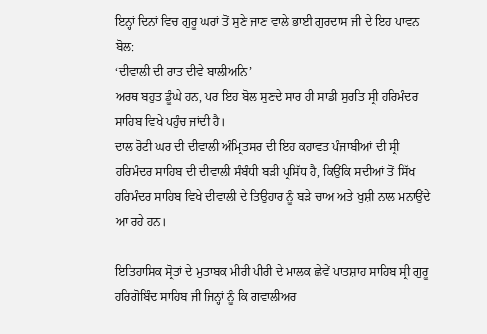ਇਨ੍ਹਾਂ ਦਿਨਾਂ ਵਿਚ ਗੁਰੂ ਘਰਾਂ ਤੋਂ ਸੁਣੇ ਜਾਣ ਵਾਲੇ ਭਾਈ ਗੁਰਦਾਸ ਜੀ ਦੇ ਇਹ ਪਾਵਨ ਬੋਲ:
‘ਦੀਵਾਲੀ ਦੀ ਰਾਤ ਦੀਵੇ ਬਾਲੀਅਨਿ’
ਅਰਥ ਬਹੁਤ ਡੂੰਘੇ ਹਨ, ਪਰ ਇਹ ਬੋਲ ਸੁਣਦੇ ਸਾਰ ਹੀ ਸਾਡੀ ਸੁਰਤਿ ਸ੍ਰੀ ਹਰਿਮੰਦਰ ਸਾਹਿਬ ਵਿਖੇ ਪਹੁੰਚ ਜਾਂਦੀ ਹੈ।
ਦਾਲ ਰੋਟੀ ਘਰ ਦੀ ਦੀਵਾਲੀ ਅੰਮ੍ਰਿਤਸਰ ਦੀ ਇਹ ਕਹਾਵਤ ਪੰਜਾਬੀਆਂ ਦੀ ਸ੍ਰੀ ਹਰਿਮੰਦਰ ਸਾਹਿਬ ਦੀ ਦੀਵਾਲੀ ਸੰਬੰਧੀ ਬੜੀ ਪ੍ਰਸਿੱਧ ਹੈ, ਕਿਉਂਕਿ ਸਦੀਆਂ ਤੋਂ ਸਿੱਖ ਹਰਿਮੰਦਰ ਸਾਹਿਬ ਵਿਖੇ ਦੀਵਾਲੀ ਦੇ ਤਿਉਹਾਰ ਨੂੰ ਬੜੇ ਚਾਅ ਅਤੇ ਖੁਸ਼ੀ ਨਾਲ ਮਨਾਉਂਦੇ ਆ ਰਹੇ ਹਨ।

ਇਤਿਹਾਸਿਕ ਸ੍ਰੋਤਾਂ ਦੇ ਮੁਤਾਬਕ ਮੀਰੀ ਪੀਰੀ ਦੇ ਮਾਲਕ ਛੇਵੇਂ ਪਾਤਸ਼ਾਹ ਸਾਹਿਬ ਸ੍ਰੀ ਗੁਰੂ ਹਰਿਗੋਬਿੰਦ ਸਾਹਿਬ ਜੀ ਜਿਨ੍ਹਾਂ ਨੂੰ ਕਿ ਗਵਾਲੀਅਰ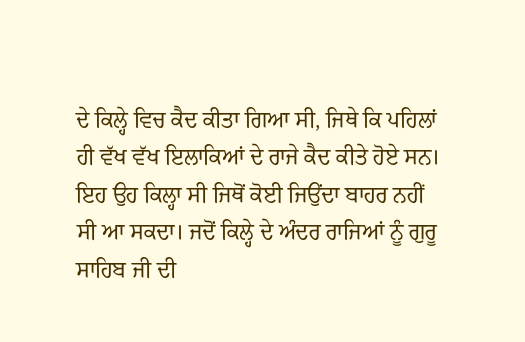ਦੇ ਕਿਲ੍ਹੇ ਵਿਚ ਕੈਦ ਕੀਤਾ ਗਿਆ ਸੀ, ਜਿਥੇ ਕਿ ਪਹਿਲਾਂ ਹੀ ਵੱਖ ਵੱਖ ਇਲਾਕਿਆਂ ਦੇ ਰਾਜੇ ਕੈਦ ਕੀਤੇ ਹੋਏ ਸਨ। ਇਹ ਉਹ ਕਿਲ੍ਹਾ ਸੀ ਜਿਥੋਂ ਕੋਈ ਜਿਉਂਦਾ ਬਾਹਰ ਨਹੀਂ ਸੀ ਆ ਸਕਦਾ। ਜਦੋਂ ਕਿਲ੍ਹੇ ਦੇ ਅੰਦਰ ਰਾਜਿਆਂ ਨੂੰ ਗੁਰੂ ਸਾਹਿਬ ਜੀ ਦੀ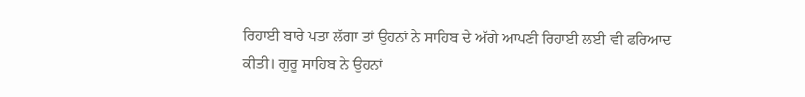ਰਿਹਾਈ ਬਾਰੇ ਪਤਾ ਲੱਗਾ ਤਾਂ ਉਹਨਾਂ ਨੇ ਸਾਹਿਬ ਦੇ ਅੱਗੇ ਆਪਣੀ ਰਿਹਾਈ ਲਈ ਵੀ ਫਰਿਆਦ ਕੀਤੀ। ਗੁਰੂ ਸਾਹਿਬ ਨੇ ਉਹਨਾਂ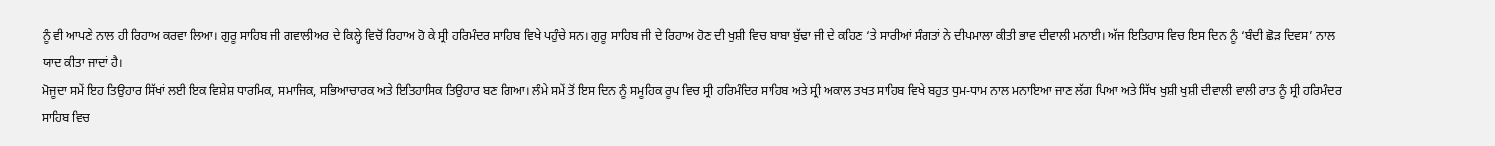ਨੂੰ ਵੀ ਆਪਣੇ ਨਾਲ ਹੀ ਰਿਹਾਅ ਕਰਵਾ ਲਿਆ। ਗੁਰੂ ਸਾਹਿਬ ਜੀ ਗਵਾਲੀਅਰ ਦੇ ਕਿਲ੍ਹੇ ਵਿਚੋਂ ਰਿਹਾਅ ਹੋ ਕੇ ਸ੍ਰੀ ਹਰਿਮੰਦਰ ਸਾਹਿਬ ਵਿਖੇ ਪਹੁੰਚੇ ਸਨ। ਗੁਰੂ ਸਾਹਿਬ ਜੀ ਦੇ ਰਿਹਾਅ ਹੋਣ ਦੀ ਖੁਸ਼ੀ ਵਿਚ ਬਾਬਾ ਬੁੱਢਾ ਜੀ ਦੇ ਕਹਿਣ ‘ਤੇ ਸਾਰੀਆਂ ਸੰਗਤਾਂ ਨੇ ਦੀਪਮਾਲਾ ਕੀਤੀ ਭਾਵ ਦੀਵਾਲੀ ਮਨਾਈ। ਅੱਜ ਇਤਿਹਾਸ ਵਿਚ ਇਸ ਦਿਨ ਨੂੰ ‘ਬੰਦੀ ਛੋੜ ਦਿਵਸ’ ਨਾਲ ਯਾਦ ਕੀਤਾ ਜਾਦਾਂ ਹੈ।
ਮੋਜੂਦਾ ਸਮੇਂ ਇਹ ਤਿਉਹਾਰ ਸਿੱਖਾਂ ਲਈ ਇਕ ਵਿਸ਼ੇਸ਼ ਧਾਰਮਿਕ, ਸਮਾਜਿਕ, ਸਭਿਆਚਾਰਕ ਅਤੇ ਇਤਿਹਾਸਿਕ ਤਿਉਹਾਰ ਬਣ ਗਿਆ। ਲੰਮੇ ਸਮੇਂ ਤੋਂ ਇਸ ਦਿਨ ਨੂੰ ਸਮੂਹਿਕ ਰੂਪ ਵਿਚ ਸ੍ਰੀ ਹਰਿਮੰਦਿਰ ਸਾਹਿਬ ਅਤੇ ਸ੍ਰੀ ਅਕਾਲ ਤਖਤ ਸਾਹਿਬ ਵਿਖੇ ਬਹੁਤ ਧੁਮ-ਧਾਮ ਨਾਲ ਮਨਾਇਆ ਜਾਣ ਲੱਗ ਪਿਆ ਅਤੇ ਸਿੱਖ ਖੁਸ਼ੀ ਖੁਸ਼ੀ ਦੀਵਾਲੀ ਵਾਲੀ ਰਾਤ ਨੂੰ ਸ੍ਰੀ ਹਰਿਮੰਦਰ ਸਾਹਿਬ ਵਿਚ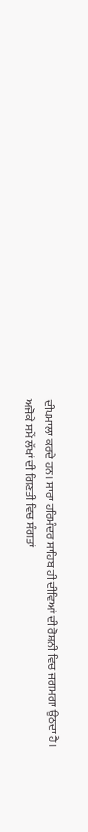ਦੀਪਮਾਲਾ ਕਰਦੇ ਹਨ। ਸਾਰਾ ਹਰਿਮੰਦਰ ਸਾਹਿਬ ਹੀ ਦੀਵਿਆਂ ਦੀ ਰੋਸ਼ਨੀ ਵਿਚ ਜਗਮਗਾ ਉਠਦਾ ਹੈ।
ਅਜੋਕੇ ਸਮੇਂ ਲੱਖਾਂ ਦੀ ਗਿਣਤੀ ਵਿਚ ਸੰਗਤਾਂ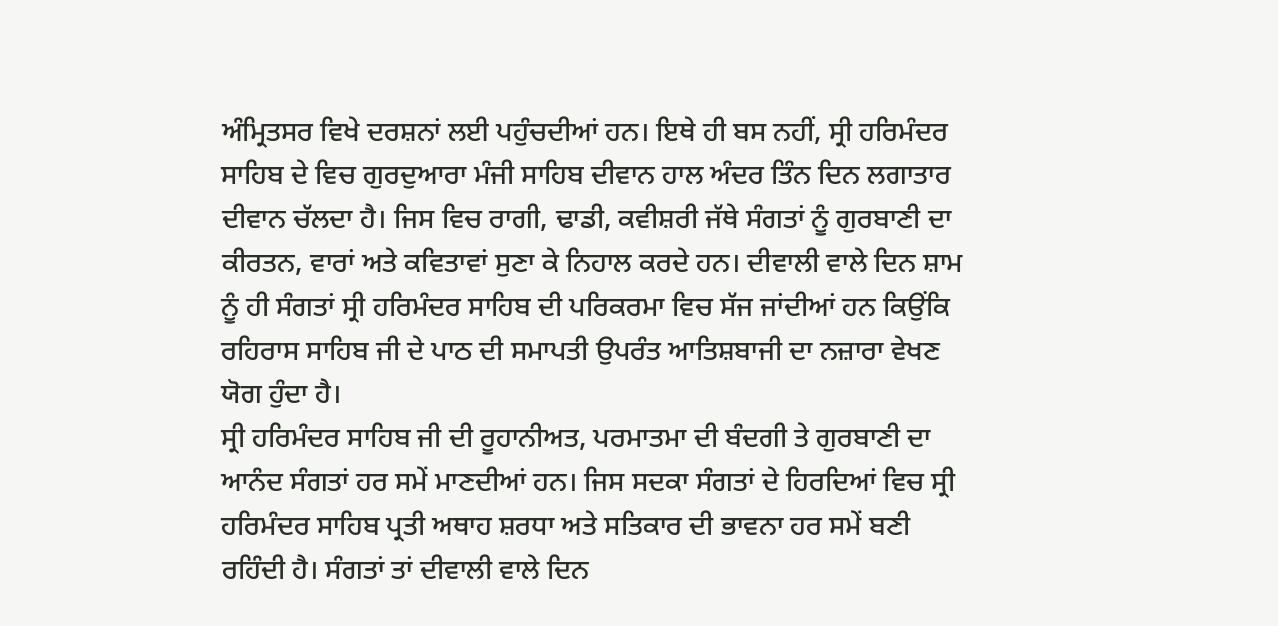ਅੰਮ੍ਰਿਤਸਰ ਵਿਖੇ ਦਰਸ਼ਨਾਂ ਲਈ ਪਹੁੰਚਦੀਆਂ ਹਨ। ਇਥੇ ਹੀ ਬਸ ਨਹੀਂ, ਸ੍ਰੀ ਹਰਿਮੰਦਰ ਸਾਹਿਬ ਦੇ ਵਿਚ ਗੁਰਦੁਆਰਾ ਮੰਜੀ ਸਾਹਿਬ ਦੀਵਾਨ ਹਾਲ ਅੰਦਰ ਤਿੰਨ ਦਿਨ ਲਗਾਤਾਰ ਦੀਵਾਨ ਚੱਲਦਾ ਹੈ। ਜਿਸ ਵਿਚ ਰਾਗੀ, ਢਾਡੀ, ਕਵੀਸ਼ਰੀ ਜੱਥੇ ਸੰਗਤਾਂ ਨੂੰ ਗੁਰਬਾਣੀ ਦਾ ਕੀਰਤਨ, ਵਾਰਾਂ ਅਤੇ ਕਵਿਤਾਵਾਂ ਸੁਣਾ ਕੇ ਨਿਹਾਲ ਕਰਦੇ ਹਨ। ਦੀਵਾਲੀ ਵਾਲੇ ਦਿਨ ਸ਼ਾਮ ਨੂੰ ਹੀ ਸੰਗਤਾਂ ਸ੍ਰੀ ਹਰਿਮੰਦਰ ਸਾਹਿਬ ਦੀ ਪਰਿਕਰਮਾ ਵਿਚ ਸੱਜ ਜਾਂਦੀਆਂ ਹਨ ਕਿਉਂਕਿ ਰਹਿਰਾਸ ਸਾਹਿਬ ਜੀ ਦੇ ਪਾਠ ਦੀ ਸਮਾਪਤੀ ਉਪਰੰਤ ਆਤਿਸ਼ਬਾਜੀ ਦਾ ਨਜ਼ਾਰਾ ਵੇਖਣ ਯੋਗ ਹੁੰਦਾ ਹੈ।
ਸ੍ਰੀ ਹਰਿਮੰਦਰ ਸਾਹਿਬ ਜੀ ਦੀ ਰੂਹਾਨੀਅਤ, ਪਰਮਾਤਮਾ ਦੀ ਬੰਦਗੀ ਤੇ ਗੁਰਬਾਣੀ ਦਾ ਆਨੰਦ ਸੰਗਤਾਂ ਹਰ ਸਮੇਂ ਮਾਣਦੀਆਂ ਹਨ। ਜਿਸ ਸਦਕਾ ਸੰਗਤਾਂ ਦੇ ਹਿਰਦਿਆਂ ਵਿਚ ਸ੍ਰੀ ਹਰਿਮੰਦਰ ਸਾਹਿਬ ਪ੍ਰਤੀ ਅਥਾਹ ਸ਼ਰਧਾ ਅਤੇ ਸਤਿਕਾਰ ਦੀ ਭਾਵਨਾ ਹਰ ਸਮੇਂ ਬਣੀ ਰਹਿੰਦੀ ਹੈ। ਸੰਗਤਾਂ ਤਾਂ ਦੀਵਾਲੀ ਵਾਲੇ ਦਿਨ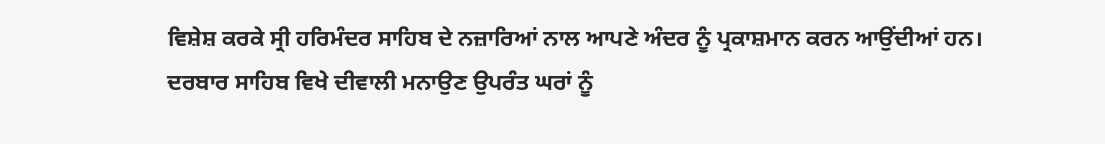ਵਿਸ਼ੇਸ਼ ਕਰਕੇ ਸ੍ਰੀ ਹਰਿਮੰਦਰ ਸਾਹਿਬ ਦੇ ਨਜ਼ਾਰਿਆਂ ਨਾਲ ਆਪਣੇ ਅੰਦਰ ਨੂੰ ਪ੍ਰਕਾਸ਼ਮਾਨ ਕਰਨ ਆਉਂਦੀਆਂ ਹਨ। ਦਰਬਾਰ ਸਾਹਿਬ ਵਿਖੇ ਦੀਵਾਲੀ ਮਨਾਉਣ ਉਪਰੰਤ ਘਰਾਂ ਨੂੰ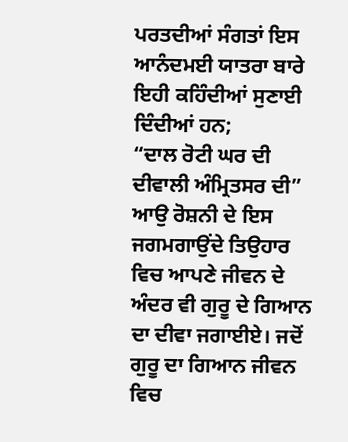ਪਰਤਦੀਆਂ ਸੰਗਤਾਂ ਇਸ ਆਨੰਦਮਈ ਯਾਤਰਾ ਬਾਰੇ ਇਹੀ ਕਹਿੰਦੀਆਂ ਸੁਣਾਈ ਦਿੰਦੀਆਂ ਹਨ;
“ਦਾਲ ਰੋਟੀ ਘਰ ਦੀ ਦੀਵਾਲੀ ਅੰਮ੍ਰਿਤਸਰ ਦੀ”
ਆਉ ਰੋਸ਼ਨੀ ਦੇ ਇਸ ਜਗਮਗਾਉਂਦੇ ਤਿਉਹਾਰ ਵਿਚ ਆਪਣੇ ਜੀਵਨ ਦੇ ਅੰਦਰ ਵੀ ਗੁਰੂ ਦੇ ਗਿਆਨ ਦਾ ਦੀਵਾ ਜਗਾਈਏ। ਜਦੋਂ ਗੁਰੂ ਦਾ ਗਿਆਨ ਜੀਵਨ ਵਿਚ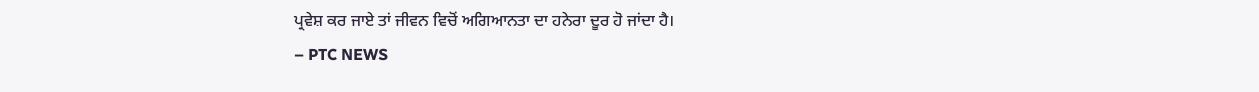ਪ੍ਰਵੇਸ਼ ਕਰ ਜਾਏ ਤਾਂ ਜੀਵਨ ਵਿਚੋਂ ਅਗਿਆਨਤਾ ਦਾ ਹਨੇਰਾ ਦੂਰ ਹੋ ਜਾਂਦਾ ਹੈ।
– PTC NEWS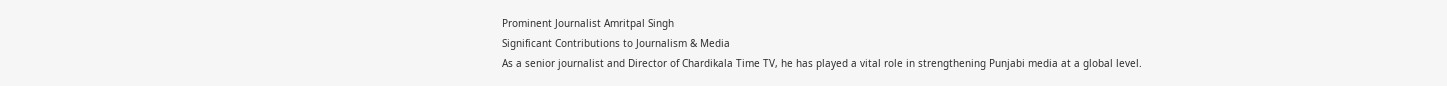Prominent Journalist Amritpal Singh
Significant Contributions to Journalism & Media
As a senior journalist and Director of Chardikala Time TV, he has played a vital role in strengthening Punjabi media at a global level.